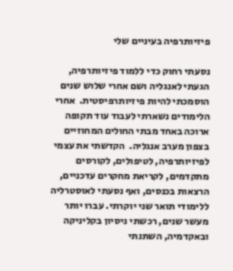פיזיותרפיה בעיניים שלי

נסעתי רחוק כדי ללמוד פיזיותרפיה, הגעתי לאנגליה ושם אחרי שלוש שנים הוסמכתי להיות פיזיותרפיסטית.  אחרי הלימודים נשארתי לעבוד עוד תקופה ארוכה באחד מבתי החולים המחוזיים בצפון מערב אנגליה.  הקדשתי את עצמי לפיזיותרפיה, לטיפולים, לקורסים מתקדמים, לקריאת מחקרים עדכניים, הרצאות בכנסים, ואף נסעתי לאוסטרליה ללימודי תואר שני יוקרתי. עברו יותר מעשר שנים, רכשתי ניסיון בקליניקה ובאקדמיה, השתנתי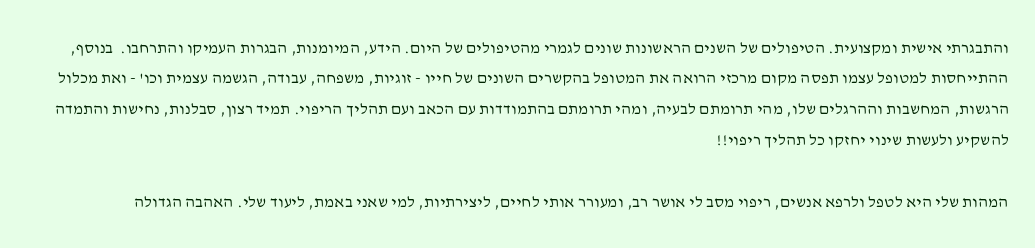והתבגרתי אישית ומקצועית. הטיפולים של השנים הראשונות שונים לגמרי מהטיפולים של היום. הידע, המיומנות, הבגרות העמיקו והתרחבו.  בנוסף, ההתייחסות למטופל עצמו תפסה מקום מרכזי הרואה את המטופל בהקשרים השונים של חייו - זוגיות, משפחה, עבודה, הגשמה עצמית וכו' - ואת מכלול הרגשות, המחשבות וההרגלים שלו, מהי תרומתם לבעיה, ומהי תרומתם בהתמודדות עם הכאב ועם תהליך הריפוי. תמיד רצון, סבלנות, נחישות והתמדה להשקיע ולעשות שינוי יחזקו כל תהליך ריפוי!!

המהות שלי היא לטפל ולרפא אנשים, ריפוי מסב לי אושר רב, ומעורר אותי לחיים, ליצירתיות, למי שאני באמת, ליעוד שלי. האהבה הגדולה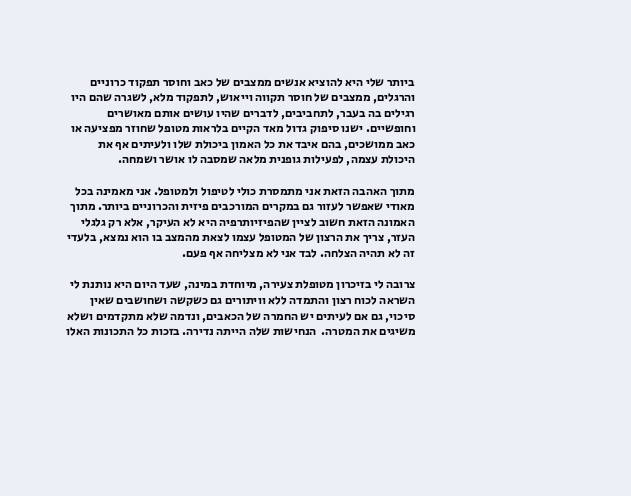ביותר שלי היא להוציא אנשים ממצבים של כאב וחוסר תפקוד כרוניים והרגלים, ממצבים של חוסר תקווה וייאוש, לתפקוד מלא, לשגרה שהם היו רגילים בה בעבר, לתחביבים, לדברים שהיו עושים אותם מאושרים וחופשיים. ישנו סיפוק גדול מאד הקיים בלראות מטופל שחוזר מפציעה או כאב ממושכים, בהם איבד את כל האמון ביכולת שלו ולעיתים אף את היכולת עצמה, לפעילות גופנית מלאה שמסבה לו אושר ושמחה.

מתוך האהבה הזאת אני מתמסרת כולי לטיפול ולמטופל. אני מאמינה בכל מאודי שאפשר לעזור גם במקרים המורכבים פיזית והכרוניים ביותר. מתוך האמונה הזאת חשוב לציין שהפיזיותרפיה היא לא העיקר, אלא רק גלגלי העזר, צריך את הרצון של המטופל עצמו לצאת מהמצב בו הוא נמצא, בלעדי זה לא תהיה הצלחה. לבד אני לא מצליחה אף פעם.

צרובה לי בזיכרון מטופלת צעירה, מיוחדת במינה, שעד היום היא נותנת לי השראה לכוח רצון והתמדה ללא וויתורים גם כשקשה ושחושבים שאין סיכוי, גם אם לעיתים יש החמרה של הכאבים, ונדמה שלא מתקדמים ושלא משיגים את המטרה.  הנחישות שלה הייתה נדירה. בזכות כל התכונות האלו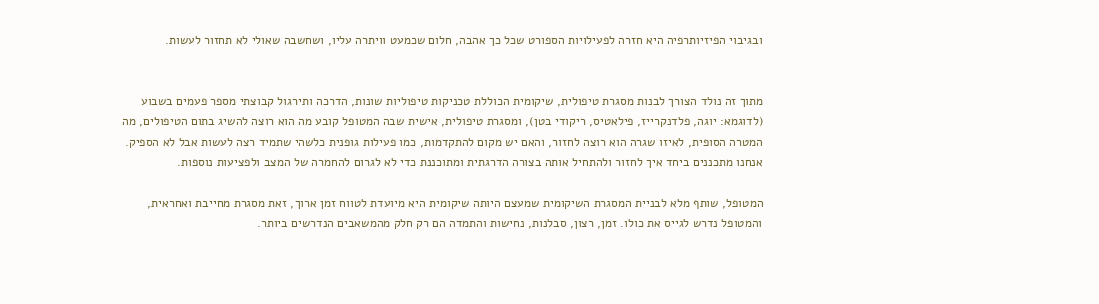ובגיבוי הפיזיותרפיה היא חזרה לפעילויות הספורט שכל כך אהבה, חלום שכמעט וויתרה עליו, ושחשבה שאולי לא תחזור לעשות.


מתוך זה נולד הצורך לבנות מסגרת טיפולית, שיקומית הכוללת טכניקות טיפוליות שונות, הדרכה ותירגול קבוצתי מספר פעמים בשבוע (לדוגמא: יוגה, פלדנקרייז, פילאטיס, ריקודי בטן), ומסגרת טיפולית, אישית שבה המטופל קובע מה הוא רוצה להשיג בתום הטיפולים, מה המטרה הסופית, לאיזו שגרה הוא רוצה לחזור, והאם יש מקום להתקדמות, כמו פעילות גופנית כלשהי שתמיד רצה לעשות אבל לא הספיק. אנחנו מתכננים ביחד איך לחזור ולהתחיל אותה בצורה הדרגתית ומתוכננת כדי לא לגרום להחמרה של המצב ולפציעות נוספות.

המטופל, שותף מלא לבניית המסגרת השיקומית שמעצם היותה שיקומית היא מיועדת לטווח זמן ארוך, זאת מסגרת מחייבת ואחראית, והמטופל נדרש לגייס את כולו. זמן, רצון, סבלנות, נחישות והתמדה הם רק חלק מהמשאבים הנדרשים ביותר.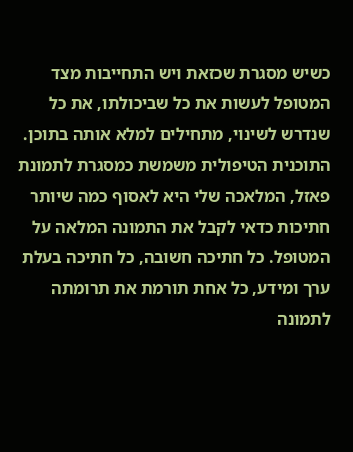כשיש מסגרת שכזאת ויש התחייבות מצד המטופל לעשות את כל שביכולתו, את כל שנדרש לשינוי, מתחילים למלא אותה בתוכן. התוכנית הטיפולית משמשת כמסגרת לתמונת פאזל, המלאכה שלי היא לאסוף כמה שיותר חתיכות כדאי לקבל את התמונה המלאה על המטופל. כל חתיכה חשובה, כל חתיכה בעלת ערך ומידע, כל אחת תורמת את תרומתה לתמונה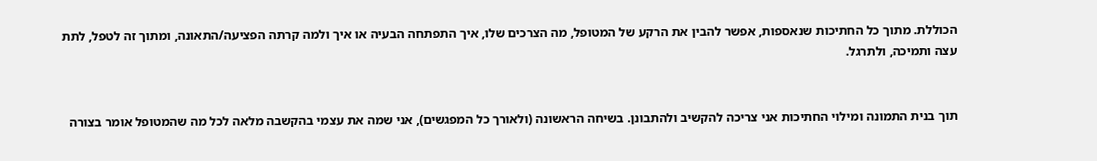הכוללת. מתוך כל החתיכות שנאספות, אפשר להבין את הרקע של המטופל, מה הצרכים שלו, איך התפתחה הבעיה או איך ולמה קרתה הפציעה/התאונה, ומתוך זה לטפל, לתת עצה ותמיכה, ולתרגל.


תוך בנית התמונה ומילוי החתיכות אני צריכה להקשיב ולהתבונן. בשיחה הראשונה (ולאורך כל המפגשים), אני שמה את עצמי בהקשבה מלאה לכל מה שהמטופל אומר בצורה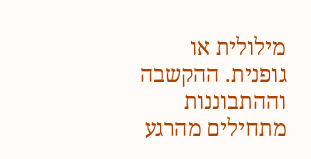מילולית או גופנית. ההקשבה וההתבוננות מתחילים מהרגע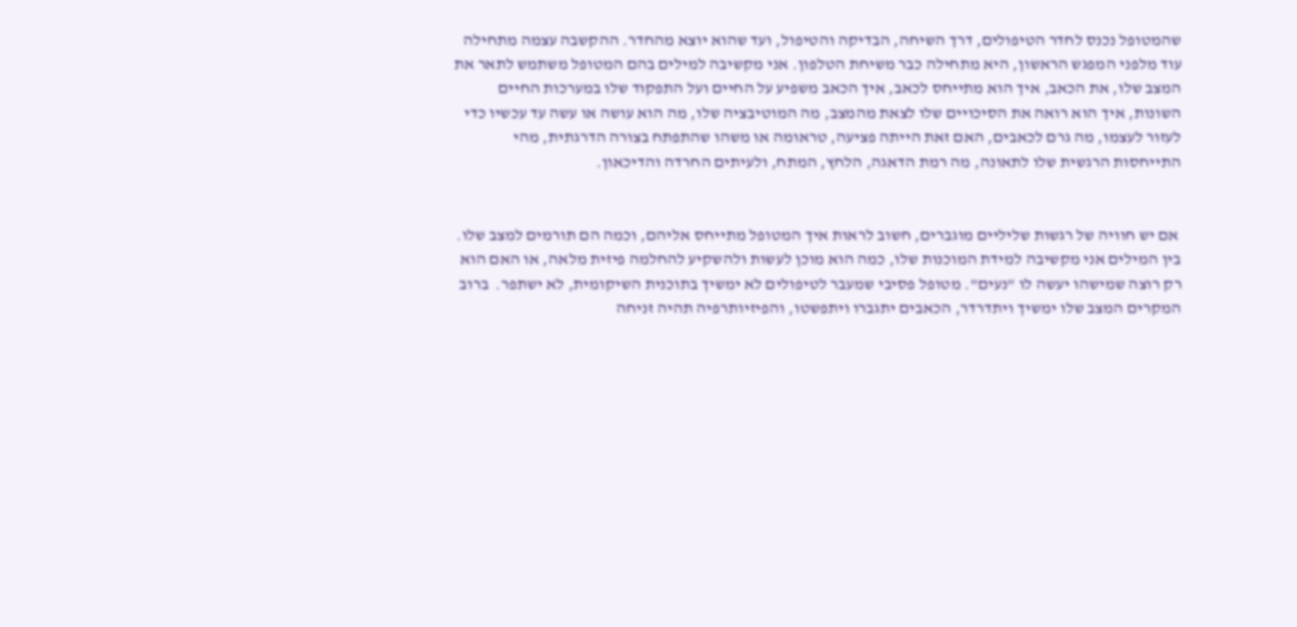שהמטופל נכנס לחדר הטיפולים, דרך השיחה, הבדיקה והטיפול, ועד שהוא יוצא מהחדר. ההקשבה עצמה מתחילה עוד מלפני המפגש הראשון, היא מתחילה כבר משיחת הטלפון. אני מקשיבה למילים בהם המטופל משתמש לתאר את המצב שלו, את הכאב, איך הוא מתייחס לכאב, איך הכאב משפיע על החיים ועל התפקוד שלו במערכות החיים השונות, איך הוא רואה את הסיכויים שלו לצאת מהמצב, מה המוטיבציה שלו, מה הוא עושה או עשה עד עכשיו כדי לעזור לעצמו, מה גרם לכאבים, האם זאת הייתה פציעה, טראומה או משהו שהתפתח בצורה הדרגתית, מהי התייחסות הרגשית שלו לתאונה, מה רמת הדאגה, הלחץ, המתח, ולעיתים החרדה והדיכאון.


 אם יש חוויה של רגשות שליליים מוגברים, חשוב לראות איך המטופל מתייחס אליהם, וכמה הם תורמים למצב שלו. בין המילים אני מקשיבה למידת המוכנות שלו, כמה הוא מוכן לעשות ולהשקיע להחלמה פיזית מלאה, או האם הוא רק רוצה שמישהו יעשה לו "נעים". מטופל פסיבי שמעבר לטיפולים לא ימשיך בתוכנית השיקומית, לא ישתפר.  ברוב המקרים המצב שלו ימשיך ויתדרדר, הכאבים יתגברו ויתפשטו, והפיזיותרפיה תהיה זניחה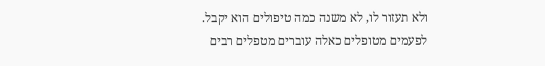ולא תעזור לו, לא משנה כמה טיפולים הוא יקבל. לפעמים מטופלים כאלה עוברים מטפלים רבים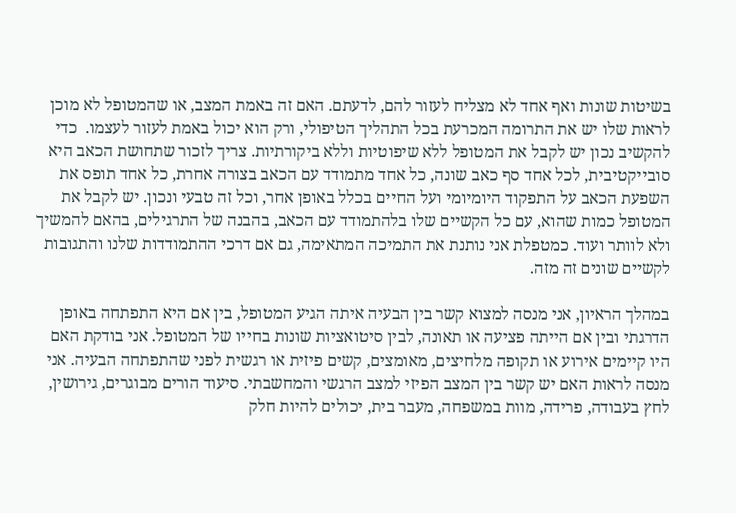בשיטות שונות ואף אחד לא מצליח לעזור להם, לדעתם. האם זה באמת המצב, או שהמטופל לא מוכן לראות שלו יש את התרומה המכרעת בכל התהליך הטיפולי, ורק הוא יכול באמת לעזור לעצמו.  כדי להקשיב נכון יש לקבל את המטופל ללא שיפוטיות וללא ביקורתיות. צריך לזכור שתחושת הכאב היא סובייקטיבית, לכל אחד סף כאב שונה, כל אחד מתמודד עם הכאב בצורה אחרת, כל אחד תופס את השפעת הכאב על התפקוד היומיומי ועל החיים בכלל באופן אחר, וכל זה טבעי ונכון. יש לקבל את המטופל כמות שהוא, עם כל הקשיים שלו בלהתמודד עם הכאב, בהבנה של התרגילים, בהאם להמשיך ולא לוותר ועוד. כמטפלת אני נותנת את התמיכה המתאימה, גם אם דרכי ההתמודדות שלנו והתגובות לקשיים שונים זה מזה.

במהלך הראיון, אני מנסה למצוא קשר בין הבעיה איתה הגיע המטופל, בין אם היא התפתחה באופן הדרגתי ובין אם הייתה פציעה או תאונה, לבין סיטואציות שונות בחייו של המטופל. אני בודקת האם היו קיימים אירוע או תקופה מלחיצים, מאומצים, קשים פיזית או רגשית לפני שהתפתחה הבעיה. אני מנסה לראות האם יש קשר בין המצב הפיזי למצב הרגשי והמחשבתי. סיעוד הורים מבוגרים, גירושין, לחץ בעבודה, פרידה, מוות במשפחה, מעבר בית, יכולים להיות חלק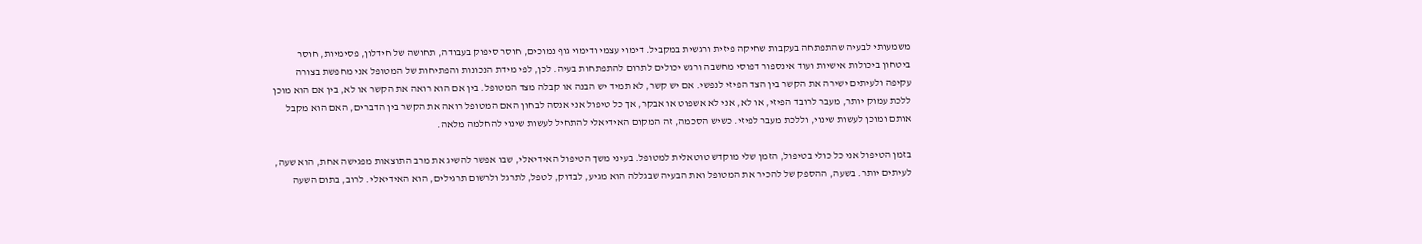משמעותי לבעיה שהתפתחה בעקבות שחיקה פיזית ורגשית במקביל. דימוי עצמי ודימוי גוף נמוכים, חוסר סיפוק בעבודה, תחושה של חידלון, פסימיות, חוסר ביטחון ביכולות אישיות ועוד אינספור דפוסי מחשבה ורגש יכולים לתרום להתפתחות בעיה. לכן, לפי מידת הנכונות והפתיחות של המטופל אני מחפשת בצורה עקיפה ולעיתים ישירה את הקשר בין הצד הפיזי לנפשי. אם יש קשר, לא תמיד יש הבנה או קבלה מצד המטופל. בין אם הוא רואה את הקשר או לא, בין אם הוא מוכן ללכת עמוק יותר, מעבר לרובד הפיזי, או לא, אני לא אשפוט או אבקר, אך כל טיפול אני אנסה לבחון האם המטופל רואה את הקשר בין הדברים, האם הוא מקבל אותם ומוכן לעשות שינוי, וללכת מעבר לפיזי. כשיש הסכמה, זה המקום האידיאלי להתחיל לעשות שינוי להחלמה מלאה.

בזמן הטיפול אני כל כולי בטיפול, הזמן שלי מוקדש טוטאלית למטופל. בעיני משך הטיפול האידיאלי, שבו אפשר להשיג את מרב התוצאות מפגישה אחת, הוא שעה, לעיתים יותר. בשעה, ההספק של להכיר את המטופל ואת הבעיה שבגללה הוא מגיע, לבדוק, לטפל, לתרגל ולרשום תרגילים, הוא האידיאלי. לרוב, בתום השעה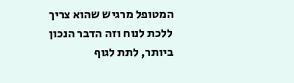המטופל מרגיש שהוא צריך ללכת לנוח וזה הדבר הנכון ביותר, לתת לגוף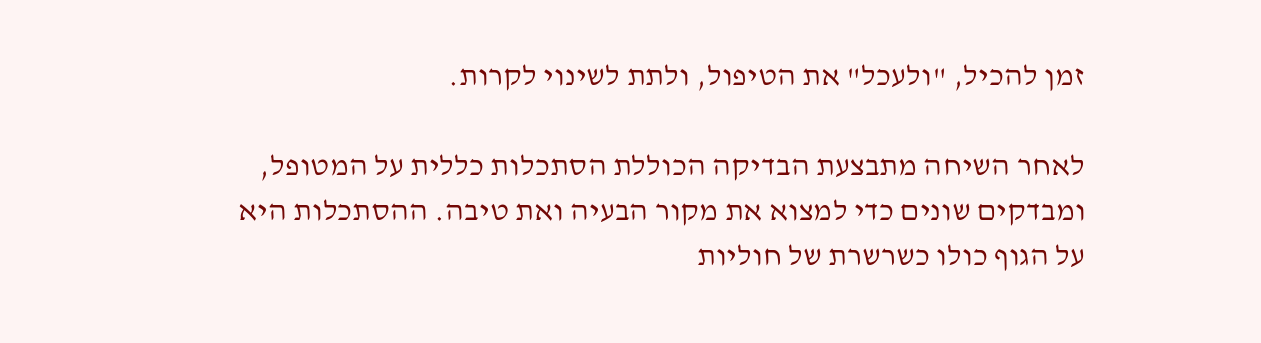זמן להכיל, "ולעכל" את הטיפול, ולתת לשינוי לקרות.

לאחר השיחה מתבצעת הבדיקה הכוללת הסתכלות כללית על המטופל, ומבדקים שונים כדי למצוא את מקור הבעיה ואת טיבה. ההסתכלות היא על הגוף כולו כשרשרת של חוליות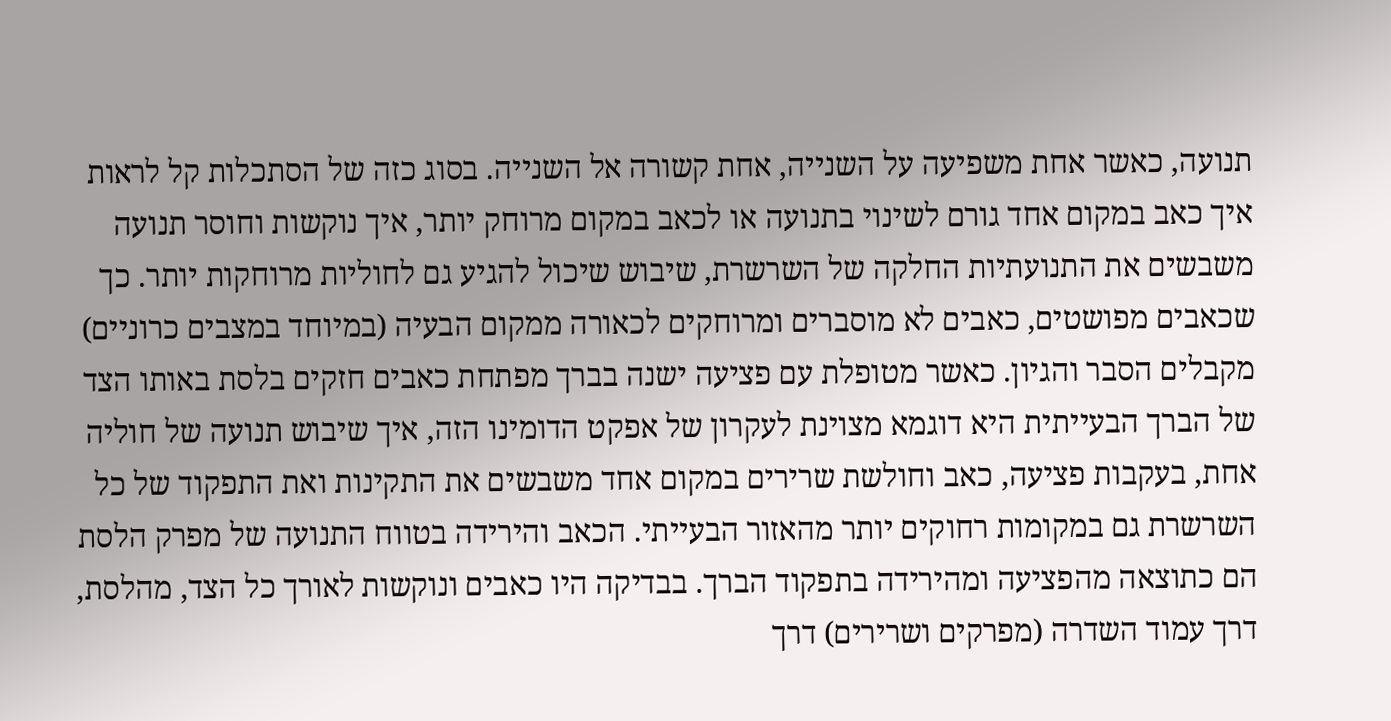תנועה, כאשר אחת משפיעה על השנייה, אחת קשורה אל השנייה. בסוג כזה של הסתכלות קל לראות איך כאב במקום אחד גורם לשינוי בתנועה או לכאב במקום מרוחק יותר, איך נוקשות וחוסר תנועה משבשים את התנועתיות החלקה של השרשרת, שיבוש שיכול להגיע גם לחוליות מרוחקות יותר. כך שכאבים מפושטים, כאבים לא מוסברים ומרוחקים לכאורה ממקום הבעיה (במיוחד במצבים כרוניים) מקבלים הסבר והגיון. כאשר מטופלת עם פציעה ישנה בברך מפתחת כאבים חזקים בלסת באותו הצד של הברך הבעייתית היא דוגמא מצוינת לעקרון של אפקט הדומינו הזה, איך שיבוש תנועה של חוליה אחת, בעקבות פציעה, כאב וחולשת שרירים במקום אחד משבשים את התקינות ואת התפקוד של כל השרשרת גם במקומות רחוקים יותר מהאזור הבעייתי. הכאב והירידה בטווח התנועה של מפרק הלסת הם כתוצאה מהפציעה ומהירידה בתפקוד הברך. בבדיקה היו כאבים ונוקשות לאורך כל הצד, מהלסת, דרך עמוד השדרה (מפרקים ושרירים) דרך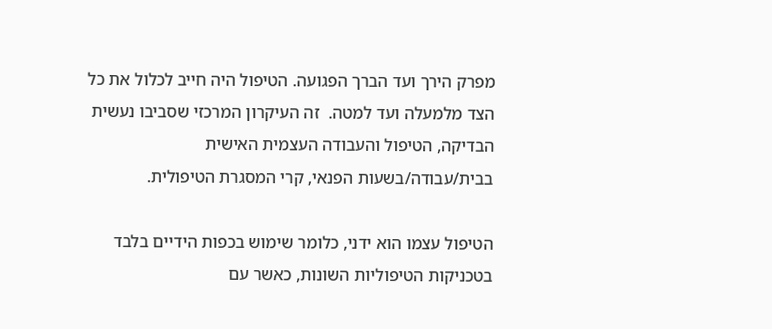מפרק הירך ועד הברך הפגועה. הטיפול היה חייב לכלול את כל הצד מלמעלה ועד למטה.  זה העיקרון המרכזי שסביבו נעשית הבדיקה, הטיפול והעבודה העצמית האישית בבית/עבודה/בשעות הפנאי, קרי המסגרת הטיפולית.

הטיפול עצמו הוא ידני, כלומר שימוש בכפות הידיים בלבד בטכניקות הטיפוליות השונות, כאשר עם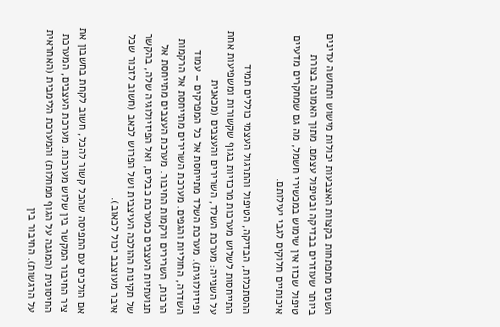השנים מתפתחות בקצוות האצבעות יכולות מישוש ותחושה עדינים ביותר שעוזרים בבדיקה ובטיפול עצמם. מתוך האמונה בצורת טיפול שכזו אין שימוש במכשירי חשמל, מה גם שמחקרים מדעיים איכותיים חלוקים לגבי יעילותם.

ההסתכלות, הבדיקה, הטיפול והתרגול העצמי כוללים תמיד התייחסות לשלוש מערכות מרכזיות בגוף שקשורות ומשפיעות אחת על השנייה: מערכת השלד, השרירים והעצבים (מכאנית ופיזיולוגית). מערכת השלד מתייחסת אל כל המפרקים – עמוד השדרה, החוליות והגפים. מערכת השרירים מתייחסת אל הרקמות הרכות, השרירים ורקמות החיבור. מערכת העצבים מתייחסת אל תנועתיות העצבים כמערכת כבלים, ואל הפיזיולוגיה שלה, בהקשר של תקינות ההולכה העיצבית ושל הפרוש לכאב (חשוב לזכור שכל איבר מעוצבב יכול לכאוב).

אם הולכים עם התפיסה שהכל קשור להכל, חשוב לקחת בחשבון את ציר החיבור המקשר בין שלוש מערכות. מערכת העצבים, המערכת החיסונית (המגנה על הגוף ממחלות) והמערכת הלימבית (האחראית על הרגשות). החיבור בין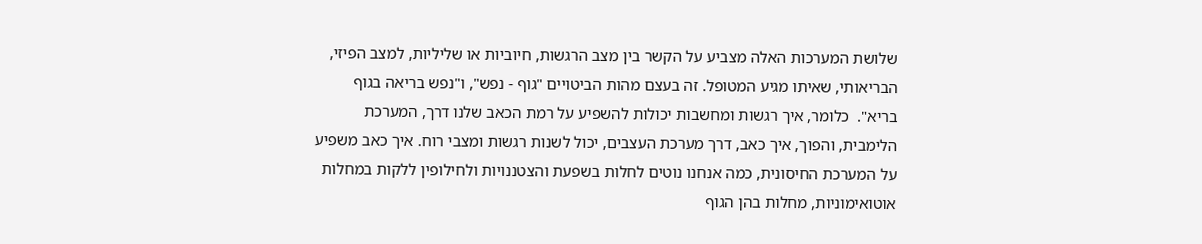שלושת המערכות האלה מצביע על הקשר בין מצב הרגשות, חיוביות או שליליות, למצב הפיזי, הבריאותי, שאיתו מגיע המטופל. זה בעצם מהות הביטויים "גוף - נפש", ו"נפש בריאה בגוף בריא".  כלומר, איך רגשות ומחשבות יכולות להשפיע על רמת הכאב שלנו דרך, המערכת הלימבית, והפוך, איך כאב, דרך מערכת העצבים, יכול לשנות רגשות ומצבי רוח. איך כאב משפיע על המערכת החיסונית, כמה אנחנו נוטים לחלות בשפעת והצטננויות ולחילופין ללקות במחלות אוטואימוניות, מחלות בהן הגוף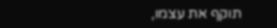תוקף את עצמו,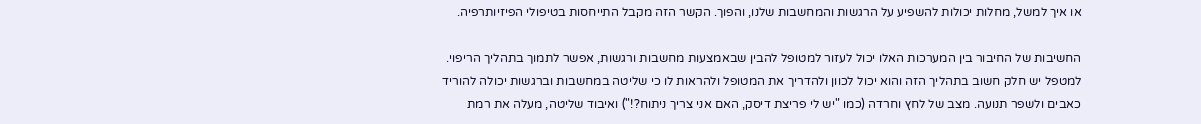או איך למשל, מחלות יכולות להשפיע על הרגשות והמחשבות שלנו, והפוך. הקשר הזה מקבל התייחסות בטיפולי הפיזיותרפיה.

החשיבות של החיבור בין המערכות האלו יכול לעזור למטופל להבין שבאמצעות מחשבות ורגשות, אפשר לתמוך בתהליך הריפוי. למטפל יש חלק חשוב בתהליך הזה והוא יכול לכוון ולהדריך את המטופל ולהראות לו כי שליטה במחשבות וברגשות יכולה להוריד כאבים ולשפר תנועה. מצב של לחץ וחרדה (כמו "יש לי פריצת דיסק, האם אני צריך ניתוח?!") ואיבוד שליטה, מעלה את רמת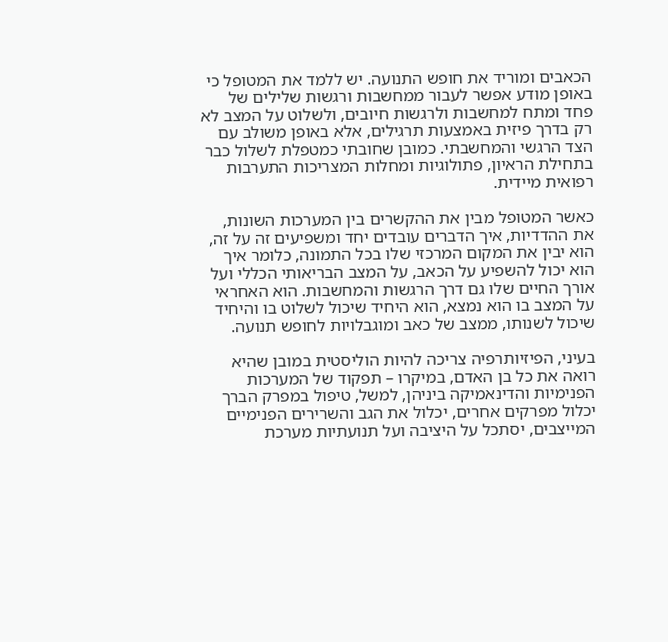הכאבים ומוריד את חופש התנועה. יש ללמד את המטופל כי באופן מודע אפשר לעבור ממחשבות ורגשות שלילים של פחד ומתח למחשבות ולרגשות חיובים, ולשלוט על המצב לא רק בדרך פיזית באמצעות תרגילים, אלא באופן משולב עם הצד הרגשי והמחשבתי. כמובן שחובתי כמטפלת לשלול כבר בתחילת הראיון, פתולוגיות ומחלות המצריכות התערבות רפואית מיידית.

כאשר המטופל מבין את ההקשרים בין המערכות השונות, את ההדדיות, איך הדברים עובדים יחד ומשפיעים זה על זה, הוא יבין את המקום המרכזי שלו בכל התמונה, כלומר איך הוא יכול להשפיע על הכאב, על המצב הבריאותי הכללי ועל אורך החיים שלו גם דרך הרגשות והמחשבות. הוא האחראי על המצב בו הוא נמצא, הוא היחיד שיכול לשלוט בו והיחיד שיכול לשנותו, ממצב של כאב ומוגבלויות לחופש תנועה.

בעיני, הפיזיותרפיה צריכה להיות הוליסטית במובן שהיא רואה את כל בן האדם, במיקרו – תפקוד של המערכות הפנימיות והדינאמיקה ביניהן, למשל, טיפול במפרק הברך יכלול מפרקים אחרים, יכלול את הגב והשרירים הפנימיים המייצבים, יסתכל על היציבה ועל תנועתיות מערכת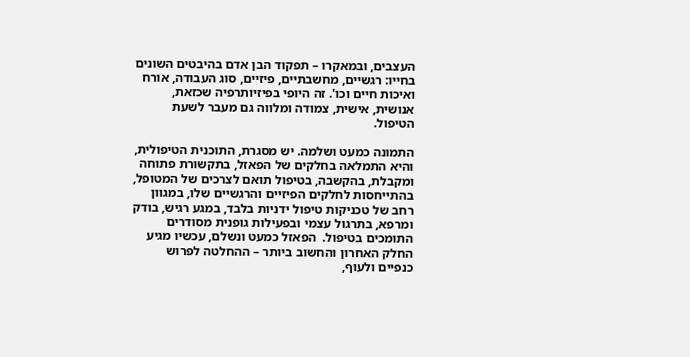העצבים, ובמאקרו – תפקוד הבן אדם בהיבטים השונים בחייו: רגשיים, מחשבתיים, פיזיים, סוג העבודה, אורח ואיכות חיים וכו'. זה היופי בפיזיותרפיה שכזאת, אנושית, אישית, צמודה ומלווה גם מעבר לשעת הטיפול.

התמונה כמעט ושלמה. יש מסגרת, התוכנית הטיפולית, והיא התמלאה בחלקים של הפאזל, בתקשורת פתוחה ומקבלת, בהקשבה, בטיפול תואם לצרכים של המטופל, בהתייחסות לחלקים הפיזיים והרגשיים שלו, במגוון רחב של טכניקות טיפול ידניות בלבד, במגע רגיש, בודק ומרפא, בתרגול עצמי ובפעילות גופנית מסודרים התומכים בטיפול.  הפאזל כמעט ונשלם, עכשיו מגיע החלק האחרון והחשוב ביותר – ההחלטה לפרוש כנפיים ולעוף,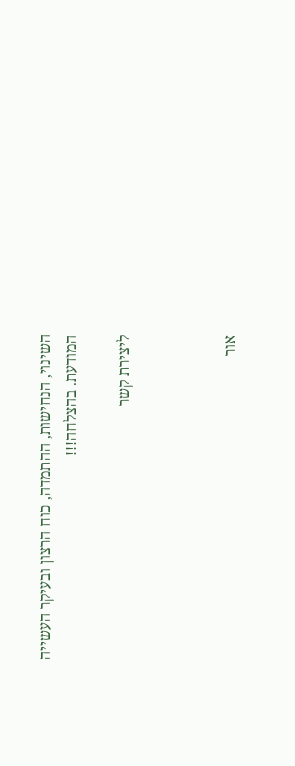השינוי, הנחישות, ההתמדה, כוח הרצון ובעיקר העשייה המודעת. בהצלחה!!!

ליצירת קשר



אור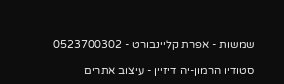שמשות - אפרת קליינבורט - 0523700302

סטודיו הרמון-יה דיזיין - עיצוב אתרים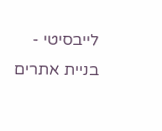לייבסיטי - בניית אתרים